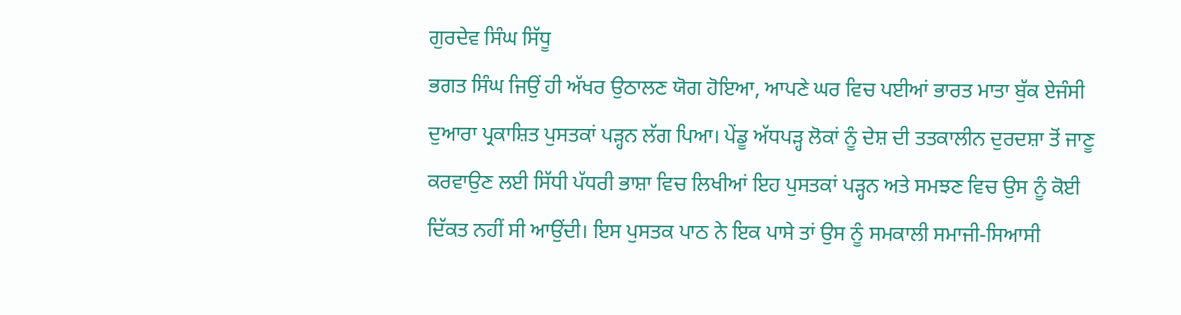ਗੁਰਦੇਵ ਸਿੰਘ ਸਿੱਧੂ
ਭਗਤ ਸਿੰਘ ਜਿਉਂ ਹੀ ਅੱਖਰ ਉਠਾਲਣ ਯੋਗ ਹੋਇਆ, ਆਪਣੇ ਘਰ ਵਿਚ ਪਈਆਂ ਭਾਰਤ ਮਾਤਾ ਬੁੱਕ ਏਜੰਸੀ ਦੁਆਰਾ ਪ੍ਰਕਾਸ਼ਿਤ ਪੁਸਤਕਾਂ ਪੜ੍ਹਨ ਲੱਗ ਪਿਆ। ਪੇਂਡੂ ਅੱਧਪੜ੍ਹ ਲੋਕਾਂ ਨੂੰ ਦੇਸ਼ ਦੀ ਤਤਕਾਲੀਨ ਦੁਰਦਸ਼ਾ ਤੋਂ ਜਾਣੂ ਕਰਵਾਉਣ ਲਈ ਸਿੱਧੀ ਪੱਧਰੀ ਭਾਸ਼ਾ ਵਿਚ ਲਿਖੀਆਂ ਇਹ ਪੁਸਤਕਾਂ ਪੜ੍ਹਨ ਅਤੇ ਸਮਝਣ ਵਿਚ ਉਸ ਨੂੰ ਕੋਈ ਦਿੱਕਤ ਨਹੀਂ ਸੀ ਆਉਂਦੀ। ਇਸ ਪੁਸਤਕ ਪਾਠ ਨੇ ਇਕ ਪਾਸੇ ਤਾਂ ਉਸ ਨੂੰ ਸਮਕਾਲੀ ਸਮਾਜੀ-ਸਿਆਸੀ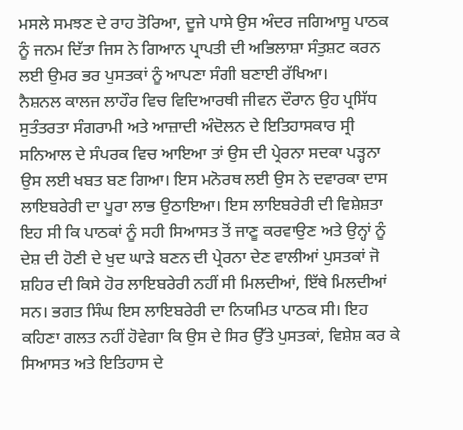ਮਸਲੇ ਸਮਝਣ ਦੇ ਰਾਹ ਤੋਰਿਆ, ਦੂਜੇ ਪਾਸੇ ਉਸ ਅੰਦਰ ਜਗਿਆਸੂ ਪਾਠਕ ਨੂੰ ਜਨਮ ਦਿੱਤਾ ਜਿਸ ਨੇ ਗਿਆਨ ਪ੍ਰਾਪਤੀ ਦੀ ਅਭਿਲਾਸ਼ਾ ਸੰਤੁਸ਼ਟ ਕਰਨ ਲਈ ਉਮਰ ਭਰ ਪੁਸਤਕਾਂ ਨੂੰ ਆਪਣਾ ਸੰਗੀ ਬਣਾਈ ਰੱਖਿਆ।
ਨੈਸ਼ਨਲ ਕਾਲਜ ਲਾਹੌਰ ਵਿਚ ਵਿਦਿਆਰਥੀ ਜੀਵਨ ਦੌਰਾਨ ਉਹ ਪ੍ਰਸਿੱਧ ਸੁਤੰਤਰਤਾ ਸੰਗਰਾਮੀ ਅਤੇ ਆਜ਼ਾਦੀ ਅੰਦੋਲਨ ਦੇ ਇਤਿਹਾਸਕਾਰ ਸ੍ਰੀ ਸਨਿਆਲ ਦੇ ਸੰਪਰਕ ਵਿਚ ਆਇਆ ਤਾਂ ਉਸ ਦੀ ਪ੍ਰੇਰਨਾ ਸਦਕਾ ਪੜ੍ਹਨਾ ਉਸ ਲਈ ਖਬਤ ਬਣ ਗਿਆ। ਇਸ ਮਨੋਰਥ ਲਈ ਉਸ ਨੇ ਦਵਾਰਕਾ ਦਾਸ ਲਾਇਬਰੇਰੀ ਦਾ ਪੂਰਾ ਲਾਭ ਉਠਾਇਆ। ਇਸ ਲਾਇਬਰੇਰੀ ਦੀ ਵਿਸ਼ੇਸ਼ਤਾ ਇਹ ਸੀ ਕਿ ਪਾਠਕਾਂ ਨੂੰ ਸਹੀ ਸਿਆਸਤ ਤੋਂ ਜਾਣੂ ਕਰਵਾਉਣ ਅਤੇ ਉਨ੍ਹਾਂ ਨੂੰ ਦੇਸ਼ ਦੀ ਹੋਣੀ ਦੇ ਖੁਦ ਘਾੜੇ ਬਣਨ ਦੀ ਪ੍ਰੇਰਨਾ ਦੇਣ ਵਾਲੀਆਂ ਪੁਸਤਕਾਂ ਜੋ ਸ਼ਹਿਰ ਦੀ ਕਿਸੇ ਹੋਰ ਲਾਇਬਰੇਰੀ ਨਹੀਂ ਸੀ ਮਿਲਦੀਆਂ, ਇੱਥੇ ਮਿਲਦੀਆਂ ਸਨ। ਭਗਤ ਸਿੰਘ ਇਸ ਲਾਇਬਰੇਰੀ ਦਾ ਨਿਯਮਿਤ ਪਾਠਕ ਸੀ। ਇਹ ਕਹਿਣਾ ਗਲਤ ਨਹੀਂ ਹੋਵੇਗਾ ਕਿ ਉਸ ਦੇ ਸਿਰ ਉੱਤੇ ਪੁਸਤਕਾਂ, ਵਿਸ਼ੇਸ਼ ਕਰ ਕੇ ਸਿਆਸਤ ਅਤੇ ਇਤਿਹਾਸ ਦੇ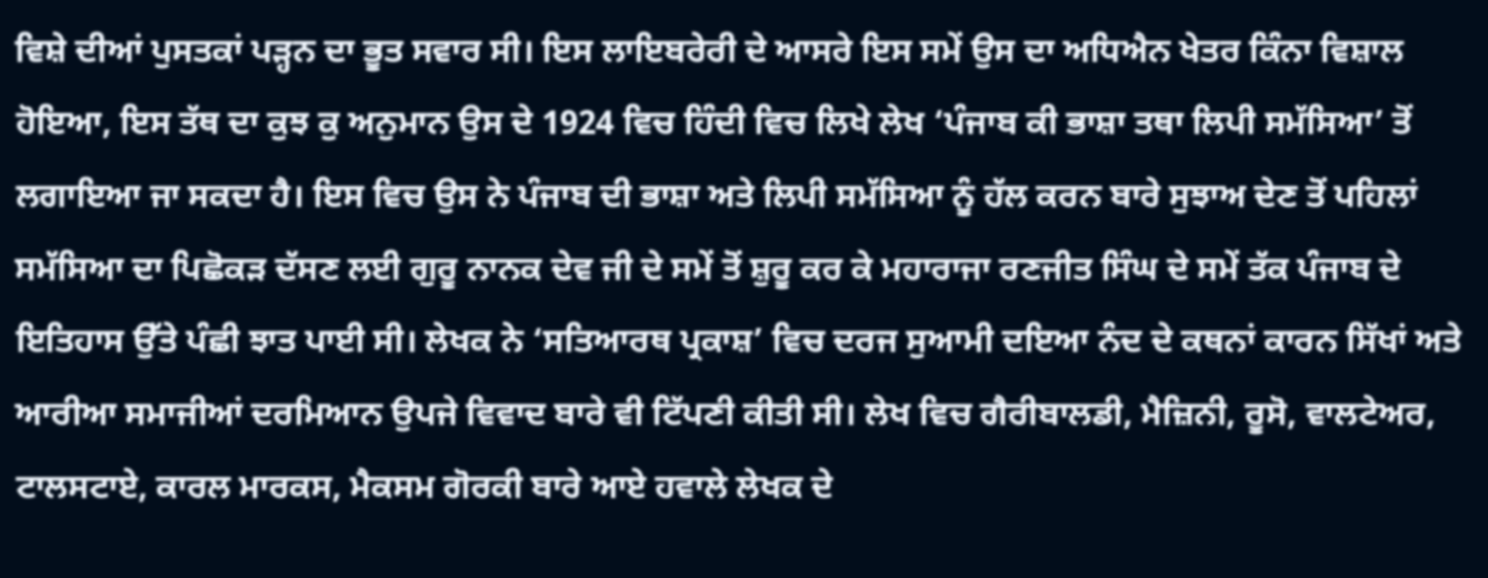ਵਿਸ਼ੇ ਦੀਆਂ ਪੁਸਤਕਾਂ ਪੜ੍ਹਨ ਦਾ ਭੂਤ ਸਵਾਰ ਸੀ। ਇਸ ਲਾਇਬਰੇਰੀ ਦੇ ਆਸਰੇ ਇਸ ਸਮੇਂ ਉਸ ਦਾ ਅਧਿਐਨ ਖੇਤਰ ਕਿੰਨਾ ਵਿਸ਼ਾਲ ਹੋਇਆ, ਇਸ ਤੱਥ ਦਾ ਕੁਝ ਕੁ ਅਨੁਮਾਨ ਉਸ ਦੇ 1924 ਵਿਚ ਹਿੰਦੀ ਵਿਚ ਲਿਖੇ ਲੇਖ ‘ਪੰਜਾਬ ਕੀ ਭਾਸ਼ਾ ਤਥਾ ਲਿਪੀ ਸਮੱਸਿਆ’ ਤੋਂ ਲਗਾਇਆ ਜਾ ਸਕਦਾ ਹੈ। ਇਸ ਵਿਚ ਉਸ ਨੇ ਪੰਜਾਬ ਦੀ ਭਾਸ਼ਾ ਅਤੇ ਲਿਪੀ ਸਮੱਸਿਆ ਨੂੰ ਹੱਲ ਕਰਨ ਬਾਰੇ ਸੁਝਾਅ ਦੇਣ ਤੋਂ ਪਹਿਲਾਂ ਸਮੱਸਿਆ ਦਾ ਪਿਛੋਕੜ ਦੱਸਣ ਲਈ ਗੁਰੂ ਨਾਨਕ ਦੇਵ ਜੀ ਦੇ ਸਮੇਂ ਤੋਂ ਸ਼ੁਰੂ ਕਰ ਕੇ ਮਹਾਰਾਜਾ ਰਣਜੀਤ ਸਿੰਘ ਦੇ ਸਮੇਂ ਤੱਕ ਪੰਜਾਬ ਦੇ ਇਤਿਹਾਸ ਉੱਤੇ ਪੰਛੀ ਝਾਤ ਪਾਈ ਸੀ। ਲੇਖਕ ਨੇ ‘ਸਤਿਆਰਥ ਪ੍ਰਕਾਸ਼’ ਵਿਚ ਦਰਜ ਸੁਆਮੀ ਦਇਆ ਨੰਦ ਦੇ ਕਥਨਾਂ ਕਾਰਨ ਸਿੱਖਾਂ ਅਤੇ ਆਰੀਆ ਸਮਾਜੀਆਂ ਦਰਮਿਆਨ ਉਪਜੇ ਵਿਵਾਦ ਬਾਰੇ ਵੀ ਟਿੱਪਣੀ ਕੀਤੀ ਸੀ। ਲੇਖ ਵਿਚ ਗੈਰੀਬਾਲਡੀ, ਮੈਜ਼ਿਨੀ, ਰੂਸੋ, ਵਾਲਟੇਅਰ, ਟਾਲਸਟਾਏ, ਕਾਰਲ ਮਾਰਕਸ, ਮੈਕਸਮ ਗੋਰਕੀ ਬਾਰੇ ਆਏ ਹਵਾਲੇ ਲੇਖਕ ਦੇ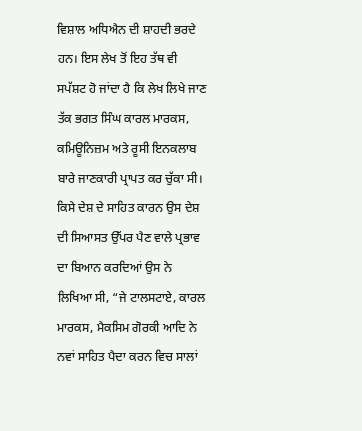ਵਿਸ਼ਾਲ ਅਧਿਐਨ ਦੀ ਸ਼ਾਹਦੀ ਭਰਦੇ ਹਨ। ਇਸ ਲੇਖ ਤੋਂ ਇਹ ਤੱਥ ਵੀ ਸਪੱਸ਼ਟ ਹੋ ਜਾਂਦਾ ਹੈ ਕਿ ਲੇਖ ਲਿਖੇ ਜਾਣ ਤੱਕ ਭਗਤ ਸਿੰਘ ਕਾਰਲ ਮਾਰਕਸ, ਕਮਿਊਨਿਜ਼ਮ ਅਤੇ ਰੂਸੀ ਇਨਕਲਾਬ ਬਾਰੇ ਜਾਣਕਾਰੀ ਪ੍ਰਾਪਤ ਕਰ ਚੁੱਕਾ ਸੀ। ਕਿਸੇ ਦੇਸ਼ ਦੇ ਸਾਹਿਤ ਕਾਰਨ ਉਸ ਦੇਸ਼ ਦੀ ਸਿਆਸਤ ਉੱਪਰ ਪੈਣ ਵਾਲੇ ਪ੍ਰਭਾਵ ਦਾ ਬਿਆਨ ਕਰਦਿਆਂ ਉਸ ਨੇ ਲਿਖਿਆ ਸੀ, “ਜੇ ਟਾਲਸਟਾਏ, ਕਾਰਲ ਮਾਰਕਸ, ਮੈਕਸਿਮ ਗੋਰਕੀ ਆਦਿ ਨੇ ਨਵਾਂ ਸਾਹਿਤ ਪੈਦਾ ਕਰਨ ਵਿਚ ਸਾਲਾਂ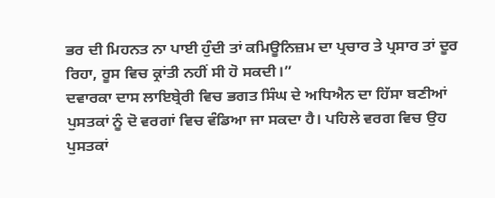ਭਰ ਦੀ ਮਿਹਨਤ ਨਾ ਪਾਈ ਹੁੰਦੀ ਤਾਂ ਕਮਿਊਨਿਜ਼ਮ ਦਾ ਪ੍ਰਚਾਰ ਤੇ ਪ੍ਰਸਾਰ ਤਾਂ ਦੂਰ ਰਿਹਾ, ਰੂਸ ਵਿਚ ਕ੍ਰਾਂਤੀ ਨਹੀਂ ਸੀ ਹੋ ਸਕਦੀ।”
ਦਵਾਰਕਾ ਦਾਸ ਲਾਇਬ੍ਰੇਰੀ ਵਿਚ ਭਗਤ ਸਿੰਘ ਦੇ ਅਧਿਐਨ ਦਾ ਹਿੱਸਾ ਬਣੀਆਂ ਪੁਸਤਕਾਂ ਨੂੰ ਦੋ ਵਰਗਾਂ ਵਿਚ ਵੰਡਿਆ ਜਾ ਸਕਦਾ ਹੈ। ਪਹਿਲੇ ਵਰਗ ਵਿਚ ਉਹ ਪੁਸਤਕਾਂ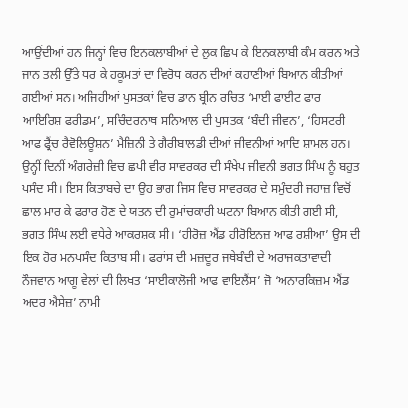ਆਉਂਦੀਆਂ ਹਨ ਜਿਨ੍ਹਾਂ ਵਿਚ ਇਨਕਲਾਬੀਆਂ ਦੇ ਲੁਕ ਛਿਪ ਕੇ ਇਨਕਲਾਬੀ ਕੰਮ ਕਰਨ ਅਤੇ ਜਾਨ ਤਲੀ ਉੱਤੇ ਧਰ ਕੇ ਹਕੂਮਤਾਂ ਦਾ ਵਿਰੋਧ ਕਰਨ ਦੀਆਂ ਕਹਾਣੀਆਂ ਬਿਆਨ ਕੀਤੀਆਂ ਗਈਆਂ ਸਨ। ਅਜਿਹੀਆਂ ਪੁਸਤਕਾਂ ਵਿਚ ਡਾਨ ਬ੍ਰੀਨ ਰਚਿਤ ‘ਮਾਈ ਫਾਈਟ ਫਾਰ ਆਇਰਿਸ਼ ਫਰੀਡਮ’, ਸਚਿੰਦਰਨਾਥ ਸਨਿਆਲ ਦੀ ਪੁਸਤਕ ‘ਬੰਦੀ ਜੀਵਨ’, ‘ਹਿਸਟਰੀ ਆਫ ਫ੍ਰੈਂਚ ਰੈਵੋਲਿਊਸ਼ਨ’ ਮੈਜ਼ਿਨੀ ਤੇ ਗੈਰੀਬਾਲਡੀ ਦੀਆਂ ਜੀਵਨੀਆਂ ਆਦਿ ਸ਼ਾਮਲ ਹਨ। ਉਨ੍ਹੀਂ ਦਿਨੀਂ ਅੰਗਰੇਜ਼ੀ ਵਿਚ ਛਪੀ ਵੀਰ ਸਾਵਰਕਰ ਦੀ ਸੰਖੇਪ ਜੀਵਨੀ ਭਗਤ ਸਿੰਘ ਨੂੰ ਬਹੁਤ ਪਸੰਦ ਸੀ। ਇਸ ਕਿਤਾਬਚੇ ਦਾ ਉਹ ਭਾਗ ਜਿਸ ਵਿਚ ਸਾਵਰਕਰ ਦੇ ਸਮੁੰਦਰੀ ਜਹਾਜ਼ ਵਿਚੋਂ ਛਾਲ ਮਾਰ ਕੇ ਫਰਾਰ ਹੋਣ ਦੇ ਯਤਨ ਦੀ ਰੁਮਾਂਚਕਾਰੀ ਘਟਨਾ ਬਿਆਨ ਕੀਤੀ ਗਈ ਸੀ, ਭਗਤ ਸਿੰਘ ਲਈ ਵਧੇਰੇ ਆਕਰਸ਼ਕ ਸੀ। ‘ਹੀਰੋਜ਼ ਐਂਡ ਹੀਰੋਇਨਜ਼ ਆਫ ਰਸ਼ੀਆ’ ਉਸ ਦੀ ਇਕ ਹੋਰ ਮਨਪਸੰਦ ਕਿਤਾਬ ਸੀ। ਫਰਾਂਸ ਦੀ ਮਜ਼ਦੂਰ ਜਥੇਬੰਦੀ ਦੇ ਅਰਾਜਕਤਾਵਾਦੀ ਨੌਜਵਾਨ ਆਗੂ ਵੇਲਾਂ ਦੀ ਲਿਖਤ ‘ਸਾਈਕਾਲੋਜੀ ਆਫ ਵਾਇਲੈਂਸ’ ਜੋ ‘ਅਨਾਰਕਿਜ਼ਮ ਐਂਡ ਅਦਰ ਐਸੇਜ਼’ ਨਾਮੀ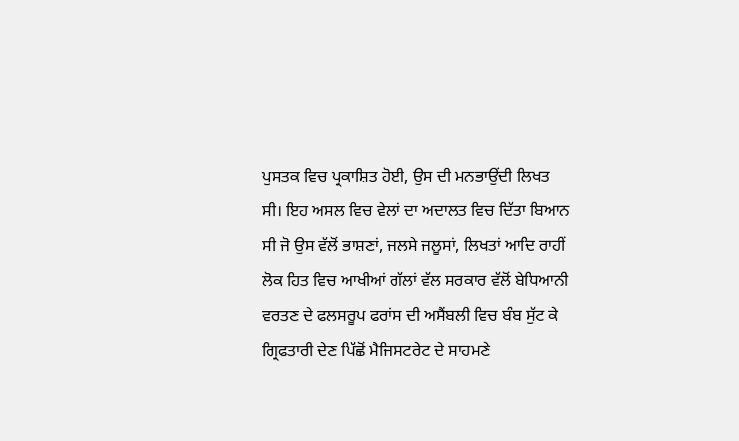ਪੁਸਤਕ ਵਿਚ ਪ੍ਰਕਾਸ਼ਿਤ ਹੋਈ, ਉਸ ਦੀ ਮਨਭਾਉਂਦੀ ਲਿਖਤ ਸੀ। ਇਹ ਅਸਲ ਵਿਚ ਵੇਲਾਂ ਦਾ ਅਦਾਲਤ ਵਿਚ ਦਿੱਤਾ ਬਿਆਨ ਸੀ ਜੋ ਉਸ ਵੱਲੋਂ ਭਾਸ਼ਣਾਂ, ਜਲਸੇ ਜਲੂਸਾਂ, ਲਿਖਤਾਂ ਆਦਿ ਰਾਹੀਂ ਲੋਕ ਹਿਤ ਵਿਚ ਆਖੀਆਂ ਗੱਲਾਂ ਵੱਲ ਸਰਕਾਰ ਵੱਲੋਂ ਬੇਧਿਆਨੀ ਵਰਤਣ ਦੇ ਫਲਸਰੂਪ ਫਰਾਂਸ ਦੀ ਅਸੈਂਬਲੀ ਵਿਚ ਬੰਬ ਸੁੱਟ ਕੇ ਗ੍ਰਿਫਤਾਰੀ ਦੇਣ ਪਿੱਛੋਂ ਮੈਜਿਸਟਰੇਟ ਦੇ ਸਾਹਮਣੇ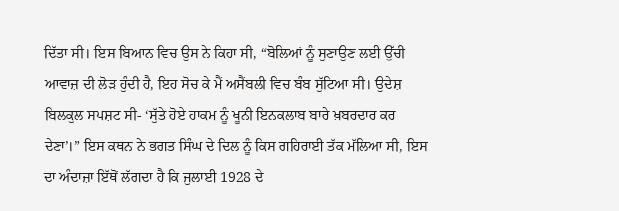ਦਿੱਤਾ ਸੀ। ਇਸ ਬਿਆਨ ਵਿਚ ਉਸ ਨੇ ਕਿਹਾ ਸੀ, “ਬੋਲਿਆਂ ਨੂੰ ਸੁਣਾਉਣ ਲਈ ਉੱਚੀ ਆਵਾਜ਼ ਦੀ ਲੋੜ ਹੁੰਦੀ ਹੈ, ਇਹ ਸੋਚ ਕੇ ਮੈਂ ਅਸੈਂਬਲੀ ਵਿਚ ਬੰਬ ਸੁੱਟਿਆ ਸੀ। ਉਦੇਸ਼ ਬਿਲਕੁਲ ਸਪਸ਼ਟ ਸੀ- ‘ਸੁੱਤੇ ਹੋਏ ਹਾਕਮ ਨੂੰ ਖੂਨੀ ਇਨਕਲਾਬ ਬਾਰੇ ਖ਼ਬਰਦਾਰ ਕਰ ਦੇਣਾ’।” ਇਸ ਕਥਨ ਨੇ ਭਗਤ ਸਿੰਘ ਦੇ ਦਿਲ ਨੂੰ ਕਿਸ ਗਹਿਰਾਈ ਤੱਕ ਮੱਲਿਆ ਸੀ, ਇਸ ਦਾ ਅੰਦਾਜ਼ਾ ਇੱਥੋਂ ਲੱਗਦਾ ਹੈ ਕਿ ਜੁਲਾਈ 1928 ਦੇ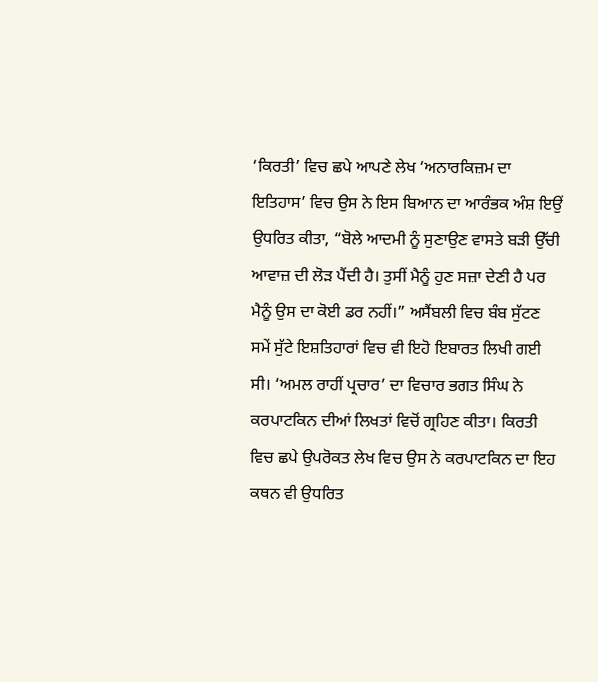‘ਕਿਰਤੀ’ ਵਿਚ ਛਪੇ ਆਪਣੇ ਲੇਖ ‘ਅਨਾਰਕਿਜ਼ਮ ਦਾ ਇਤਿਹਾਸ’ ਵਿਚ ਉਸ ਨੇ ਇਸ ਬਿਆਨ ਦਾ ਆਰੰਭਕ ਅੰਸ਼ ਇਉਂ ਉਧਰਿਤ ਕੀਤਾ, “ਬੋਲੇ ਆਦਮੀ ਨੂੰ ਸੁਣਾਉਣ ਵਾਸਤੇ ਬੜੀ ਉੱਚੀ ਆਵਾਜ਼ ਦੀ ਲੋੜ ਪੈਂਦੀ ਹੈ। ਤੁਸੀਂ ਮੈਨੂੰ ਹੁਣ ਸਜ਼ਾ ਦੇਣੀ ਹੈ ਪਰ ਮੈਨੂੰ ਉਸ ਦਾ ਕੋਈ ਡਰ ਨਹੀਂ।” ਅਸੈਂਬਲੀ ਵਿਚ ਬੰਬ ਸੁੱਟਣ ਸਮੇਂ ਸੁੱਟੇ ਇਸ਼ਤਿਹਾਰਾਂ ਵਿਚ ਵੀ ਇਹੋ ਇਬਾਰਤ ਲਿਖੀ ਗਈ ਸੀ। ‘ਅਮਲ ਰਾਹੀਂ ਪ੍ਰਚਾਰ’ ਦਾ ਵਿਚਾਰ ਭਗਤ ਸਿੰਘ ਨੇ ਕਰਪਾਟਕਿਨ ਦੀਆਂ ਲਿਖਤਾਂ ਵਿਚੋਂ ਗ੍ਰਹਿਣ ਕੀਤਾ। ਕਿਰਤੀ ਵਿਚ ਛਪੇ ਉਪਰੋਕਤ ਲੇਖ ਵਿਚ ਉਸ ਨੇ ਕਰਪਾਟਕਿਨ ਦਾ ਇਹ ਕਥਨ ਵੀ ਉਧਰਿਤ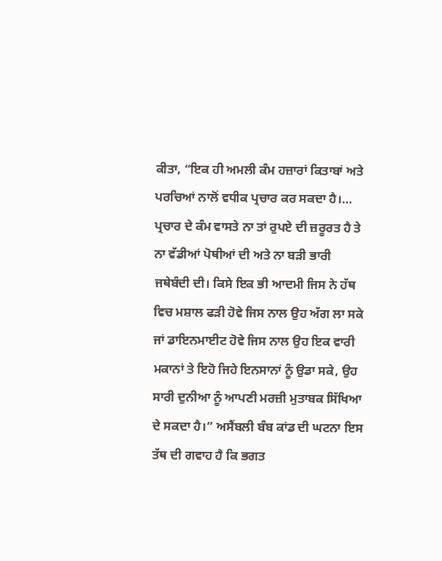ਕੀਤਾ, “ਇਕ ਹੀ ਅਮਲੀ ਕੰਮ ਹਜ਼ਾਰਾਂ ਕਿਤਾਬਾਂ ਅਤੇ ਪਰਚਿਆਂ ਨਾਲੋਂ ਵਧੀਕ ਪ੍ਰਚਾਰ ਕਰ ਸਕਦਾ ਹੈ।… ਪ੍ਰਚਾਰ ਦੇ ਕੰਮ ਵਾਸਤੇ ਨਾ ਤਾਂ ਰੁਪਏ ਦੀ ਜ਼ਰੂਰਤ ਹੈ ਤੇ ਨਾ ਵੱਡੀਆਂ ਪੋਥੀਆਂ ਦੀ ਅਤੇ ਨਾ ਬੜੀ ਭਾਰੀ ਜਥੇਬੰਦੀ ਦੀ। ਕਿਸੇ ਇਕ ਭੀ ਆਦਮੀ ਜਿਸ ਨੇ ਹੱਥ ਵਿਚ ਮਸ਼ਾਲ ਫੜੀ ਹੋਵੇ ਜਿਸ ਨਾਲ ਉਹ ਅੱਗ ਲਾ ਸਕੇ ਜਾਂ ਡਾਇਨਮਾਈਟ ਹੋਵੇ ਜਿਸ ਨਾਲ ਉਹ ਇਕ ਵਾਰੀ ਮਕਾਨਾਂ ਤੇ ਇਹੋ ਜਿਹੇ ਇਨਸਾਨਾਂ ਨੂੰ ਉਡਾ ਸਕੇ, ਉਹ ਸਾਰੀ ਦੁਨੀਆ ਨੂੰ ਆਪਣੀ ਮਰਜ਼ੀ ਮੁਤਾਬਕ ਸਿੱਖਿਆ ਦੇ ਸਕਦਾ ਹੈ।” ਅਸੈਂਬਲੀ ਬੰਬ ਕਾਂਡ ਦੀ ਘਟਨਾ ਇਸ ਤੱਥ ਦੀ ਗਵਾਹ ਹੈ ਕਿ ਭਗਤ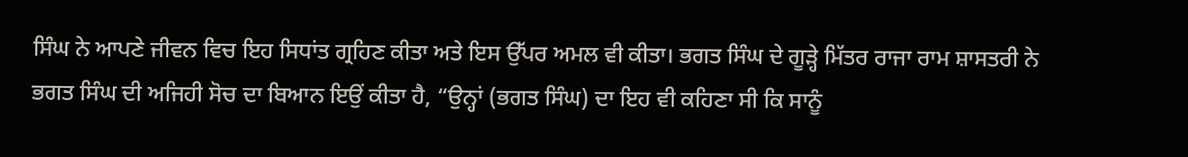ਸਿੰਘ ਨੇ ਆਪਣੇ ਜੀਵਨ ਵਿਚ ਇਹ ਸਿਧਾਂਤ ਗ੍ਰਹਿਣ ਕੀਤਾ ਅਤੇ ਇਸ ਉੱਪਰ ਅਮਲ ਵੀ ਕੀਤਾ। ਭਗਤ ਸਿੰਘ ਦੇ ਗੂੜ੍ਹੇ ਮਿੱਤਰ ਰਾਜਾ ਰਾਮ ਸ਼ਾਸਤਰੀ ਨੇ ਭਗਤ ਸਿੰਘ ਦੀ ਅਜਿਹੀ ਸੋਚ ਦਾ ਬਿਆਨ ਇਉਂ ਕੀਤਾ ਹੈ, “ਉਨ੍ਹਾਂ (ਭਗਤ ਸਿੰਘ) ਦਾ ਇਹ ਵੀ ਕਹਿਣਾ ਸੀ ਕਿ ਸਾਨੂੰ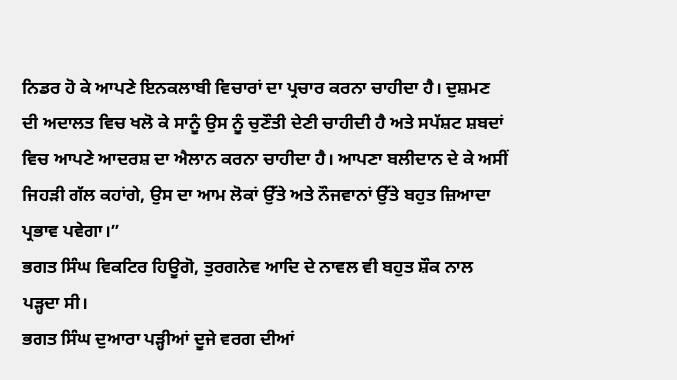ਨਿਡਰ ਹੋ ਕੇ ਆਪਣੇ ਇਨਕਲਾਬੀ ਵਿਚਾਰਾਂ ਦਾ ਪ੍ਰਚਾਰ ਕਰਨਾ ਚਾਹੀਦਾ ਹੈ। ਦੁਸ਼ਮਣ ਦੀ ਅਦਾਲਤ ਵਿਚ ਖਲੋ ਕੇ ਸਾਨੂੰ ਉਸ ਨੂੰ ਚੁਣੌਤੀ ਦੇਣੀ ਚਾਹੀਦੀ ਹੈ ਅਤੇ ਸਪੱਸ਼ਟ ਸ਼ਬਦਾਂ ਵਿਚ ਆਪਣੇ ਆਦਰਸ਼ ਦਾ ਐਲਾਨ ਕਰਨਾ ਚਾਹੀਦਾ ਹੈ। ਆਪਣਾ ਬਲੀਦਾਨ ਦੇ ਕੇ ਅਸੀਂ ਜਿਹੜੀ ਗੱਲ ਕਹਾਂਗੇ, ਉਸ ਦਾ ਆਮ ਲੋਕਾਂ ਉੱਤੇ ਅਤੇ ਨੌਜਵਾਨਾਂ ਉੱਤੇ ਬਹੁਤ ਜ਼ਿਆਦਾ ਪ੍ਰਭਾਵ ਪਵੇਗਾ।”
ਭਗਤ ਸਿੰਘ ਵਿਕਟਿਰ ਹਿਊਗੋ, ਤੁਰਗਨੇਵ ਆਦਿ ਦੇ ਨਾਵਲ ਵੀ ਬਹੁਤ ਸ਼ੌਕ ਨਾਲ ਪੜ੍ਹਦਾ ਸੀ।
ਭਗਤ ਸਿੰਘ ਦੁਆਰਾ ਪੜ੍ਹੀਆਂ ਦੂਜੇ ਵਰਗ ਦੀਆਂ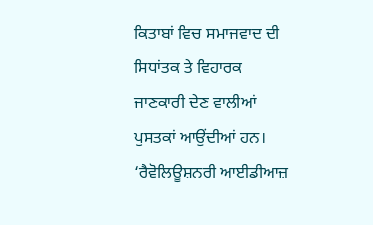ਕਿਤਾਬਾਂ ਵਿਚ ਸਮਾਜਵਾਦ ਦੀ ਸਿਧਾਂਤਕ ਤੇ ਵਿਹਾਰਕ ਜਾਣਕਾਰੀ ਦੇਣ ਵਾਲੀਆਂ ਪੁਸਤਕਾਂ ਆਉਂਦੀਆਂ ਹਨ। ‘ਰੈਵੋਲਿਊਸ਼ਨਰੀ ਆਈਡੀਆਜ਼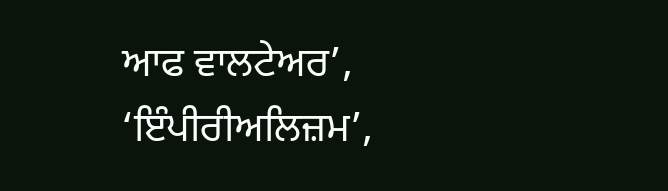ਆਫ ਵਾਲਟੇਅਰ’, ‘ਇੰਪੀਰੀਅਲਿਜ਼ਮ’,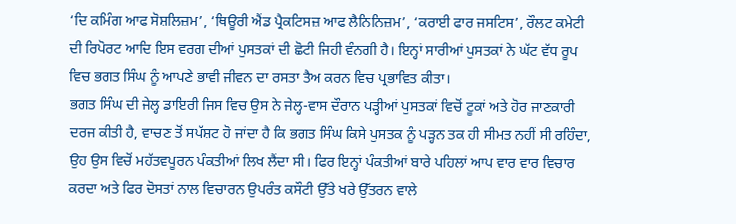‘ਦਿ ਕਮਿੰਗ ਆਫ ਸੋਸ਼ਲਿਜ਼ਮ’, ‘ਥਿਊਰੀ ਐਂਡ ਪ੍ਰੈਕਟਿਸਜ਼ ਆਫ ਲੈਨਿਨਿਜ਼ਮ’, ‘ਕਰਾਈ ਫਾਰ ਜਸਟਿਸ’, ਰੌਲਟ ਕਮੇਟੀ ਦੀ ਰਿਪੋਰਟ ਆਦਿ ਇਸ ਵਰਗ ਦੀਆਂ ਪੁਸਤਕਾਂ ਦੀ ਛੋਟੀ ਜਿਹੀ ਵੰਨਗੀ ਹੈ। ਇਨ੍ਹਾਂ ਸਾਰੀਆਂ ਪੁਸਤਕਾਂ ਨੇ ਘੱਟ ਵੱਧ ਰੂਪ ਵਿਚ ਭਗਤ ਸਿੰਘ ਨੂੰ ਆਪਣੇ ਭਾਵੀ ਜੀਵਨ ਦਾ ਰਸਤਾ ਤੈਅ ਕਰਨ ਵਿਚ ਪ੍ਰਭਾਵਿਤ ਕੀਤਾ।
ਭਗਤ ਸਿੰਘ ਦੀ ਜੇਲ੍ਹ ਡਾਇਰੀ ਜਿਸ ਵਿਚ ਉਸ ਨੇ ਜੇਲ੍ਹ-ਵਾਸ ਦੌਰਾਨ ਪੜ੍ਹੀਆਂ ਪੁਸਤਕਾਂ ਵਿਚੋਂ ਟੂਕਾਂ ਅਤੇ ਹੋਰ ਜਾਣਕਾਰੀ ਦਰਜ ਕੀਤੀ ਹੈ, ਵਾਚਣ ਤੋਂ ਸਪੱਸ਼ਟ ਹੋ ਜਾਂਦਾ ਹੈ ਕਿ ਭਗਤ ਸਿੰਘ ਕਿਸੇ ਪੁਸਤਕ ਨੂੰ ਪੜ੍ਹਨ ਤਕ ਹੀ ਸੀਮਤ ਨਹੀਂ ਸੀ ਰਹਿੰਦਾ, ਉਹ ਉਸ ਵਿਚੋਂ ਮਹੱਤਵਪੂਰਨ ਪੰਕਤੀਆਂ ਲਿਖ ਲੈਂਦਾ ਸੀ। ਫਿਰ ਇਨ੍ਹਾਂ ਪੰਕਤੀਆਂ ਬਾਰੇ ਪਹਿਲਾਂ ਆਪ ਵਾਰ ਵਾਰ ਵਿਚਾਰ ਕਰਦਾ ਅਤੇ ਫਿਰ ਦੋਸਤਾਂ ਨਾਲ ਵਿਚਾਰਨ ਉਪਰੰਤ ਕਸੌਟੀ ਉੱਤੇ ਖਰੇ ਉੱਤਰਨ ਵਾਲੇ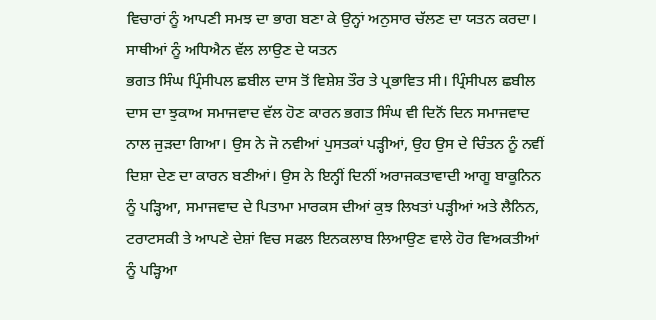ਵਿਚਾਰਾਂ ਨੂੰ ਆਪਣੀ ਸਮਝ ਦਾ ਭਾਗ ਬਣਾ ਕੇ ਉਨ੍ਹਾਂ ਅਨੁਸਾਰ ਚੱਲਣ ਦਾ ਯਤਨ ਕਰਦਾ।
ਸਾਥੀਆਂ ਨੂੰ ਅਧਿਐਨ ਵੱਲ ਲਾਉਣ ਦੇ ਯਤਨ
ਭਗਤ ਸਿੰਘ ਪ੍ਰਿੰਸੀਪਲ ਛਬੀਲ ਦਾਸ ਤੋਂ ਵਿਸ਼ੇਸ਼ ਤੌਰ ਤੇ ਪ੍ਰਭਾਵਿਤ ਸੀ। ਪ੍ਰਿੰਸੀਪਲ ਛਬੀਲ ਦਾਸ ਦਾ ਝੁਕਾਅ ਸਮਾਜਵਾਦ ਵੱਲ ਹੋਣ ਕਾਰਨ ਭਗਤ ਸਿੰਘ ਵੀ ਦਿਨੋਂ ਦਿਨ ਸਮਾਜਵਾਦ ਨਾਲ ਜੁੜਦਾ ਗਿਆ। ਉਸ ਨੇ ਜੋ ਨਵੀਆਂ ਪੁਸਤਕਾਂ ਪੜ੍ਹੀਆਂ, ਉਹ ਉਸ ਦੇ ਚਿੰਤਨ ਨੂੰ ਨਵੀਂ ਦਿਸ਼ਾ ਦੇਣ ਦਾ ਕਾਰਨ ਬਣੀਆਂ। ਉਸ ਨੇ ਇਨ੍ਹੀਂ ਦਿਨੀਂ ਅਰਾਜਕਤਾਵਾਦੀ ਆਗੂ ਬਾਕੂਨਿਨ ਨੂੰ ਪੜ੍ਹਿਆ, ਸਮਾਜਵਾਦ ਦੇ ਪਿਤਾਮਾ ਮਾਰਕਸ ਦੀਆਂ ਕੁਝ ਲਿਖਤਾਂ ਪੜ੍ਹੀਆਂ ਅਤੇ ਲੈਨਿਨ, ਟਰਾਟਸਕੀ ਤੇ ਆਪਣੇ ਦੇਸ਼ਾਂ ਵਿਚ ਸਫਲ ਇਨਕਲਾਬ ਲਿਆਉਣ ਵਾਲੇ ਹੋਰ ਵਿਅਕਤੀਆਂ ਨੂੰ ਪੜ੍ਹਿਆ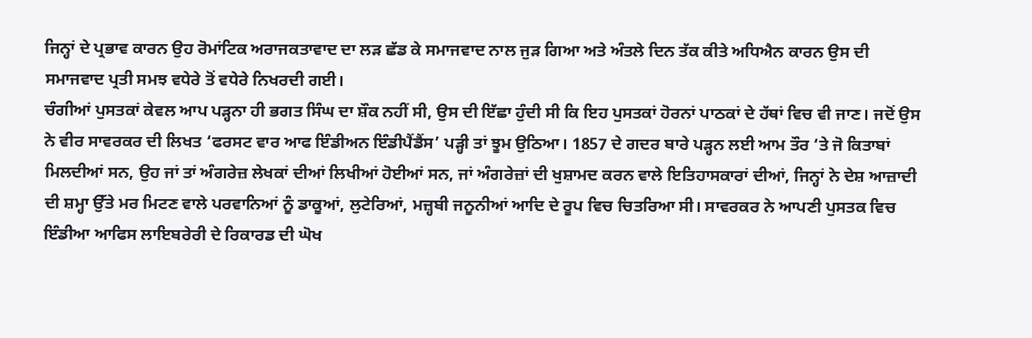ਜਿਨ੍ਹਾਂ ਦੇ ਪ੍ਰਭਾਵ ਕਾਰਨ ਉਹ ਰੋਮਾਂਟਿਕ ਅਰਾਜਕਤਾਵਾਦ ਦਾ ਲੜ ਛੱਡ ਕੇ ਸਮਾਜਵਾਦ ਨਾਲ ਜੁੜ ਗਿਆ ਅਤੇ ਅੰਤਲੇ ਦਿਨ ਤੱਕ ਕੀਤੇ ਅਧਿਐਨ ਕਾਰਨ ਉਸ ਦੀ ਸਮਾਜਵਾਦ ਪ੍ਰਤੀ ਸਮਝ ਵਧੇਰੇ ਤੋਂ ਵਧੇਰੇ ਨਿਖਰਦੀ ਗਈ।
ਚੰਗੀਆਂ ਪੁਸਤਕਾਂ ਕੇਵਲ ਆਪ ਪੜ੍ਹਨਾ ਹੀ ਭਗਤ ਸਿੰਘ ਦਾ ਸ਼ੌਕ ਨਹੀਂ ਸੀ, ਉਸ ਦੀ ਇੱਛਾ ਹੁੰਦੀ ਸੀ ਕਿ ਇਹ ਪੁਸਤਕਾਂ ਹੋਰਨਾਂ ਪਾਠਕਾਂ ਦੇ ਹੱਥਾਂ ਵਿਚ ਵੀ ਜਾਣ। ਜਦੋਂ ਉਸ ਨੇ ਵੀਰ ਸਾਵਰਕਰ ਦੀ ਲਿਖਤ ‘ਫਰਸਟ ਵਾਰ ਆਫ ਇੰਡੀਅਨ ਇੰਡੀਪੈਂਡੈਂਸ’ ਪੜ੍ਹੀ ਤਾਂ ਝੂਮ ਉਠਿਆ। 1857 ਦੇ ਗਦਰ ਬਾਰੇ ਪੜ੍ਹਨ ਲਈ ਆਮ ਤੌਰ ‘ਤੇ ਜੋ ਕਿਤਾਬਾਂ ਮਿਲਦੀਆਂ ਸਨ, ਉਹ ਜਾਂ ਤਾਂ ਅੰਗਰੇਜ਼ ਲੇਖਕਾਂ ਦੀਆਂ ਲਿਖੀਆਂ ਹੋਈਆਂ ਸਨ, ਜਾਂ ਅੰਗਰੇਜ਼ਾਂ ਦੀ ਖੁਸ਼ਾਮਦ ਕਰਨ ਵਾਲੇ ਇਤਿਹਾਸਕਾਰਾਂ ਦੀਆਂ, ਜਿਨ੍ਹਾਂ ਨੇ ਦੇਸ਼ ਆਜ਼ਾਦੀ ਦੀ ਸ਼ਮ੍ਹਾ ਉੱਤੇ ਮਰ ਮਿਟਣ ਵਾਲੇ ਪਰਵਾਨਿਆਂ ਨੂੰ ਡਾਕੂਆਂ, ਲੁਟੇਰਿਆਂ, ਮਜ਼੍ਹਬੀ ਜਨੂਨੀਆਂ ਆਦਿ ਦੇ ਰੂਪ ਵਿਚ ਚਿਤਰਿਆ ਸੀ। ਸਾਵਰਕਰ ਨੇ ਆਪਣੀ ਪੁਸਤਕ ਵਿਚ ਇੰਡੀਆ ਆਫਿਸ ਲਾਇਬਰੇਰੀ ਦੇ ਰਿਕਾਰਡ ਦੀ ਘੋਖ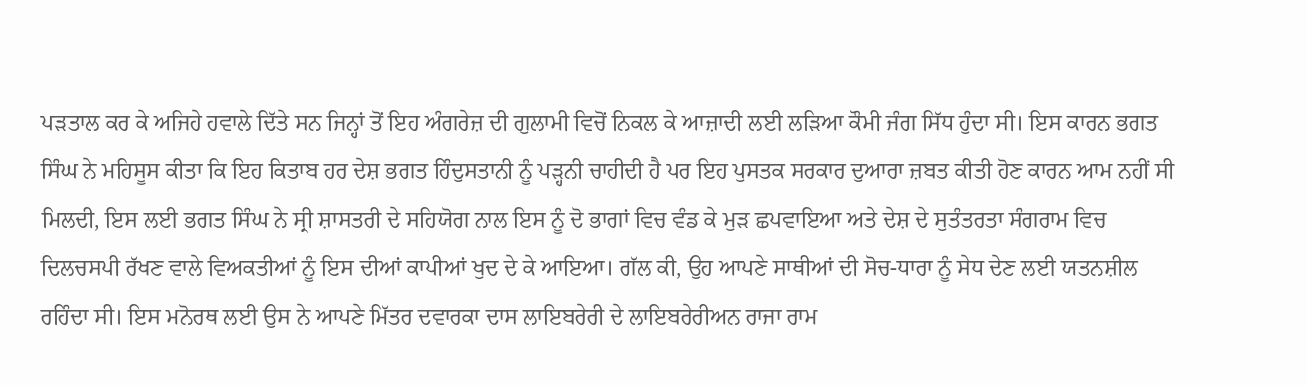ਪੜਤਾਲ ਕਰ ਕੇ ਅਜਿਹੇ ਹਵਾਲੇ ਦਿੱਤੇ ਸਨ ਜਿਨ੍ਹਾਂ ਤੋਂ ਇਹ ਅੰਗਰੇਜ਼ ਦੀ ਗੁਲਾਮੀ ਵਿਚੋਂ ਨਿਕਲ ਕੇ ਆਜ਼ਾਦੀ ਲਈ ਲੜਿਆ ਕੌਮੀ ਜੰਗ ਸਿੱਧ ਹੁੰਦਾ ਸੀ। ਇਸ ਕਾਰਨ ਭਗਤ ਸਿੰਘ ਨੇ ਮਹਿਸੂਸ ਕੀਤਾ ਕਿ ਇਹ ਕਿਤਾਬ ਹਰ ਦੇਸ਼ ਭਗਤ ਹਿੰਦੁਸਤਾਨੀ ਨੂੰ ਪੜ੍ਹਨੀ ਚਾਹੀਦੀ ਹੈ ਪਰ ਇਹ ਪੁਸਤਕ ਸਰਕਾਰ ਦੁਆਰਾ ਜ਼ਬਤ ਕੀਤੀ ਹੋਣ ਕਾਰਨ ਆਮ ਨਹੀਂ ਸੀ ਮਿਲਦੀ, ਇਸ ਲਈ ਭਗਤ ਸਿੰਘ ਨੇ ਸ੍ਰੀ ਸ਼ਾਸਤਰੀ ਦੇ ਸਹਿਯੋਗ ਨਾਲ ਇਸ ਨੂੰ ਦੋ ਭਾਗਾਂ ਵਿਚ ਵੰਡ ਕੇ ਮੁੜ ਛਪਵਾਇਆ ਅਤੇ ਦੇਸ਼ ਦੇ ਸੁਤੰਤਰਤਾ ਸੰਗਰਾਮ ਵਿਚ ਦਿਲਚਸਪੀ ਰੱਖਣ ਵਾਲੇ ਵਿਅਕਤੀਆਂ ਨੂੰ ਇਸ ਦੀਆਂ ਕਾਪੀਆਂ ਖੁਦ ਦੇ ਕੇ ਆਇਆ। ਗੱਲ ਕੀ, ਉਹ ਆਪਣੇ ਸਾਥੀਆਂ ਦੀ ਸੋਚ-ਧਾਰਾ ਨੂੰ ਸੇਧ ਦੇਣ ਲਈ ਯਤਨਸ਼ੀਲ ਰਹਿੰਦਾ ਸੀ। ਇਸ ਮਨੋਰਥ ਲਈ ਉਸ ਨੇ ਆਪਣੇ ਮਿੱਤਰ ਦਵਾਰਕਾ ਦਾਸ ਲਾਇਬਰੇਰੀ ਦੇ ਲਾਇਬਰੇਰੀਅਨ ਰਾਜਾ ਰਾਮ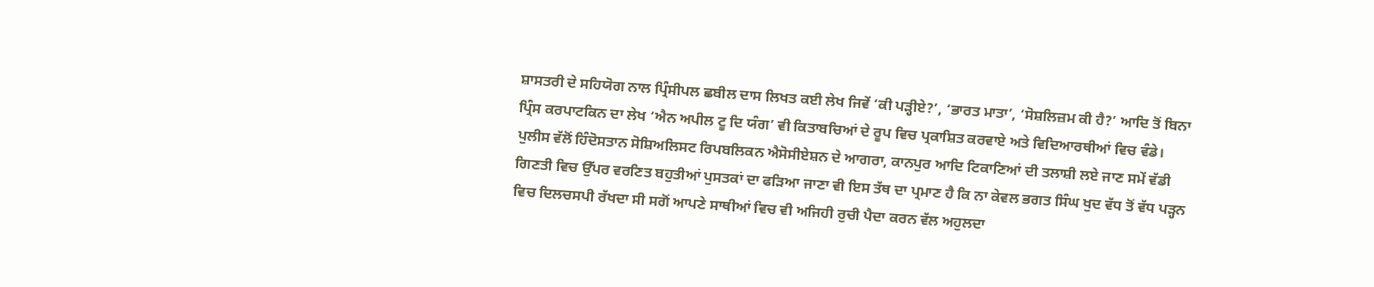ਸ਼ਾਸਤਰੀ ਦੇ ਸਹਿਯੋਗ ਨਾਲ ਪ੍ਰਿੰਸੀਪਲ ਛਬੀਲ ਦਾਸ ਲਿਖਤ ਕਈ ਲੇਖ ਜਿਵੇਂ ‘ਕੀ ਪੜ੍ਹੀਏ?’, ‘ਭਾਰਤ ਮਾਤਾ’, ‘ਸੋਸ਼ਲਿਜ਼ਮ ਕੀ ਹੈ?’ ਆਦਿ ਤੋਂ ਬਿਨਾ ਪ੍ਰਿੰਸ ਕਰਪਾਟਕਿਨ ਦਾ ਲੇਖ ‘ਐਨ ਅਪੀਲ ਟੂ ਦਿ ਯੰਗ’ ਵੀ ਕਿਤਾਬਚਿਆਂ ਦੇ ਰੂਪ ਵਿਚ ਪ੍ਰਕਾਸ਼ਿਤ ਕਰਵਾਏ ਅਤੇ ਵਿਦਿਆਰਥੀਆਂ ਵਿਚ ਵੰਡੇ। ਪੁਲੀਸ ਵੱਲੋਂ ਹਿੰਦੋਸਤਾਨ ਸੋਸ਼ਿਅਲਿਸਟ ਰਿਪਬਲਿਕਨ ਐਸੋਸੀਏਸ਼ਨ ਦੇ ਆਗਰਾ, ਕਾਨਪੁਰ ਆਦਿ ਟਿਕਾਣਿਆਂ ਦੀ ਤਲਾਸ਼ੀ ਲਏ ਜਾਣ ਸਮੇਂ ਵੱਡੀ ਗਿਣਤੀ ਵਿਚ ਉੱਪਰ ਵਰਣਿਤ ਬਹੁਤੀਆਂ ਪੁਸਤਕਾਂ ਦਾ ਫੜਿਆ ਜਾਣਾ ਵੀ ਇਸ ਤੱਥ ਦਾ ਪ੍ਰਮਾਣ ਹੈ ਕਿ ਨਾ ਕੇਵਲ ਭਗਤ ਸਿੰਘ ਖੁਦ ਵੱਧ ਤੋਂ ਵੱਧ ਪੜ੍ਹਨ ਵਿਚ ਦਿਲਚਸਪੀ ਰੱਖਦਾ ਸੀ ਸਗੋਂ ਆਪਣੇ ਸਾਥੀਆਂ ਵਿਚ ਵੀ ਅਜਿਹੀ ਰੁਚੀ ਪੈਦਾ ਕਰਨ ਵੱਲ ਅਹੁਲਦਾ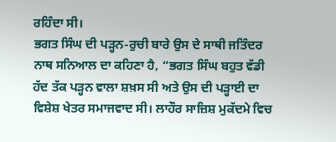ਰਹਿੰਦਾ ਸੀ।
ਭਗਤ ਸਿੰਘ ਦੀ ਪੜ੍ਹਨ-ਰੁਚੀ ਬਾਰੇ ਉਸ ਦੇ ਸਾਥੀ ਜਤਿੰਦਰ ਨਾਥ ਸਨਿਆਲ ਦਾ ਕਹਿਣਾ ਹੈ, “ਭਗਤ ਸਿੰਘ ਬਹੁਤ ਵੱਡੀ ਹੱਦ ਤੱਕ ਪੜ੍ਹਨ ਵਾਲਾ ਸ਼ਖ਼ਸ ਸੀ ਅਤੇ ਉਸ ਦੀ ਪੜ੍ਹਾਈ ਦਾ ਵਿਸ਼ੇਸ਼ ਖੇਤਰ ਸਮਾਜਵਾਦ ਸੀ। ਲਾਹੌਰ ਸਾਜ਼ਿਸ਼ ਮੁਕੱਦਮੇ ਵਿਚ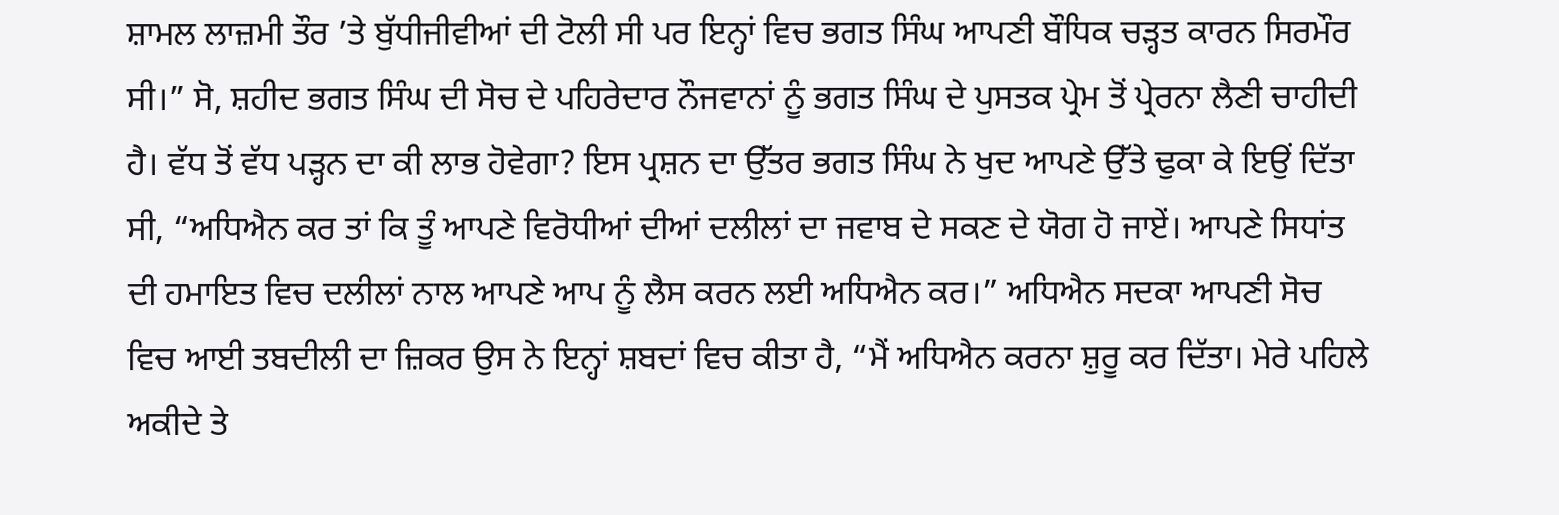ਸ਼ਾਮਲ ਲਾਜ਼ਮੀ ਤੌਰ ’ਤੇ ਬੁੱਧੀਜੀਵੀਆਂ ਦੀ ਟੋਲੀ ਸੀ ਪਰ ਇਨ੍ਹਾਂ ਵਿਚ ਭਗਤ ਸਿੰਘ ਆਪਣੀ ਬੌਧਿਕ ਚੜ੍ਹਤ ਕਾਰਨ ਸਿਰਮੌਰ ਸੀ।” ਸੋ, ਸ਼ਹੀਦ ਭਗਤ ਸਿੰਘ ਦੀ ਸੋਚ ਦੇ ਪਹਿਰੇਦਾਰ ਨੌਜਵਾਨਾਂ ਨੂੰ ਭਗਤ ਸਿੰਘ ਦੇ ਪੁਸਤਕ ਪ੍ਰੇਮ ਤੋਂ ਪ੍ਰੇਰਨਾ ਲੈਣੀ ਚਾਹੀਦੀ ਹੈ। ਵੱਧ ਤੋਂ ਵੱਧ ਪੜ੍ਹਨ ਦਾ ਕੀ ਲਾਭ ਹੋਵੇਗਾ? ਇਸ ਪ੍ਰਸ਼ਨ ਦਾ ਉੱਤਰ ਭਗਤ ਸਿੰਘ ਨੇ ਖੁਦ ਆਪਣੇ ਉੱਤੇ ਢੁਕਾ ਕੇ ਇਉਂ ਦਿੱਤਾ ਸੀ, “ਅਧਿਐਨ ਕਰ ਤਾਂ ਕਿ ਤੂੰ ਆਪਣੇ ਵਿਰੋਧੀਆਂ ਦੀਆਂ ਦਲੀਲਾਂ ਦਾ ਜਵਾਬ ਦੇ ਸਕਣ ਦੇ ਯੋਗ ਹੋ ਜਾਏਂ। ਆਪਣੇ ਸਿਧਾਂਤ ਦੀ ਹਮਾਇਤ ਵਿਚ ਦਲੀਲਾਂ ਨਾਲ ਆਪਣੇ ਆਪ ਨੂੰ ਲੈਸ ਕਰਨ ਲਈ ਅਧਿਐਨ ਕਰ।” ਅਧਿਐਨ ਸਦਕਾ ਆਪਣੀ ਸੋਚ ਵਿਚ ਆਈ ਤਬਦੀਲੀ ਦਾ ਜ਼ਿਕਰ ਉਸ ਨੇ ਇਨ੍ਹਾਂ ਸ਼ਬਦਾਂ ਵਿਚ ਕੀਤਾ ਹੈ, “ਮੈਂ ਅਧਿਐਨ ਕਰਨਾ ਸ਼ੁਰੂ ਕਰ ਦਿੱਤਾ। ਮੇਰੇ ਪਹਿਲੇ ਅਕੀਦੇ ਤੇ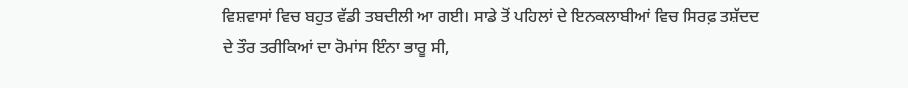ਵਿਸ਼ਵਾਸਾਂ ਵਿਚ ਬਹੁਤ ਵੱਡੀ ਤਬਦੀਲੀ ਆ ਗਈ। ਸਾਡੇ ਤੋਂ ਪਹਿਲਾਂ ਦੇ ਇਨਕਲਾਬੀਆਂ ਵਿਚ ਸਿਰਫ਼ ਤਸ਼ੱਦਦ ਦੇ ਤੌਰ ਤਰੀਕਿਆਂ ਦਾ ਰੋਮਾਂਸ ਇੰਨਾ ਭਾਰੂ ਸੀ,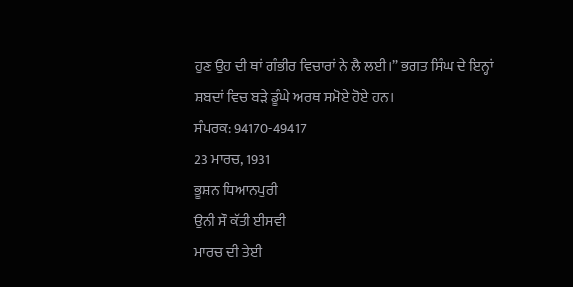ਹੁਣ ਉਹ ਦੀ ਥਾਂ ਗੰਭੀਰ ਵਿਚਾਰਾਂ ਨੇ ਲੈ ਲਈ।” ਭਗਤ ਸਿੰਘ ਦੇ ਇਨ੍ਹਾਂ ਸ਼ਬਦਾਂ ਵਿਚ ਬੜੇ ਡੂੰਘੇ ਅਰਥ ਸਮੋਏ ਹੋਏ ਹਨ।
ਸੰਪਰਕ: 94170-49417
23 ਮਾਰਚ, 1931
ਭੂਸ਼ਨ ਧਿਆਨਪੁਰੀ
ਉਨੀ ਸੌ ਕੱਤੀ ਈਸਵੀ
ਮਾਰਚ ਦੀ ਤੇਈ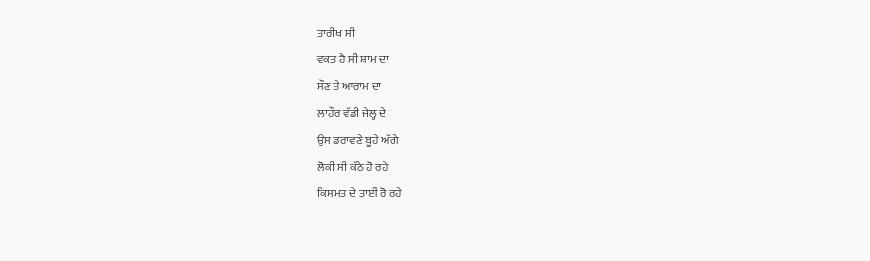ਤਾਰੀਖ ਸੀ
ਵਕਤ ਹੈ ਸੀ ਸ਼ਾਮ ਦਾ
ਸੌਣ ਤੇ ਆਰਾਮ ਦਾ
ਲਾਹੌਰ ਵੱਡੀ ਜੇਲ੍ਹ ਦੇ
ਉਸ ਡਰਾਵਣੇ ਬੂਹੇ ਅੱਗੇ
ਲੋਕੀ ਸੀ ਕੱਠੇ ਹੋ ਰਹੇ
ਕਿਸਮਤ ਦੇ ਤਾਈਂ ਰੋ ਰਹੇ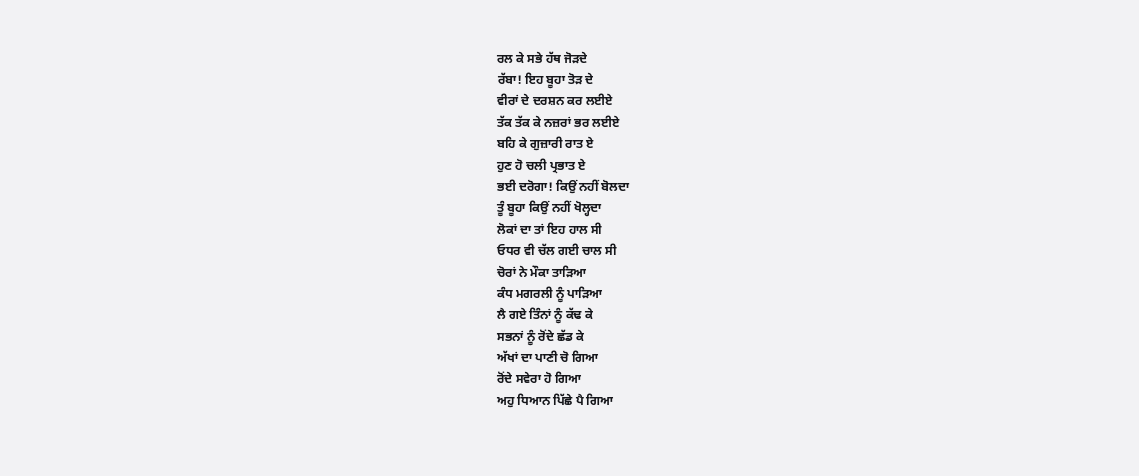ਰਲ ਕੇ ਸਭੇ ਹੱਥ ਜੋੜਦੇ
ਰੱਬਾ! ਇਹ ਬੂਹਾ ਤੋੜ ਦੇ
ਵੀਰਾਂ ਦੇ ਦਰਸ਼ਨ ਕਰ ਲਈਏ
ਤੱਕ ਤੱਕ ਕੇ ਨਜ਼ਰਾਂ ਭਰ ਲਈਏ
ਬਹਿ ਕੇ ਗੁਜ਼ਾਰੀ ਰਾਤ ਏ
ਹੁਣ ਹੋ ਚਲੀ ਪ੍ਰਭਾਤ ਏ
ਭਈ ਦਰੋਗਾ! ਕਿਉਂ ਨਹੀਂ ਬੋਲਦਾ
ਤੂੰ ਬੂਹਾ ਕਿਉਂ ਨਹੀਂ ਖੋਲ੍ਹਦਾ
ਲੋਕਾਂ ਦਾ ਤਾਂ ਇਹ ਹਾਲ ਸੀ
ਓਧਰ ਵੀ ਚੱਲ ਗਈ ਚਾਲ ਸੀ
ਚੋਰਾਂ ਨੇ ਮੌਕਾ ਤਾੜਿਆ
ਕੰਧ ਮਗਰਲੀ ਨੂੰ ਪਾੜਿਆ
ਲੈ ਗਏ ਤਿੰਨਾਂ ਨੂੰ ਕੱਢ ਕੇ
ਸਭਨਾਂ ਨੂੰ ਰੋਂਦੇ ਛੱਡ ਕੇ
ਅੱਖਾਂ ਦਾ ਪਾਣੀ ਚੋ ਗਿਆ
ਰੋਂਦੇ ਸਵੇਰਾ ਹੋ ਗਿਆ
ਅਹੁ ਧਿਆਨ ਪਿੱਛੇ ਪੈ ਗਿਆ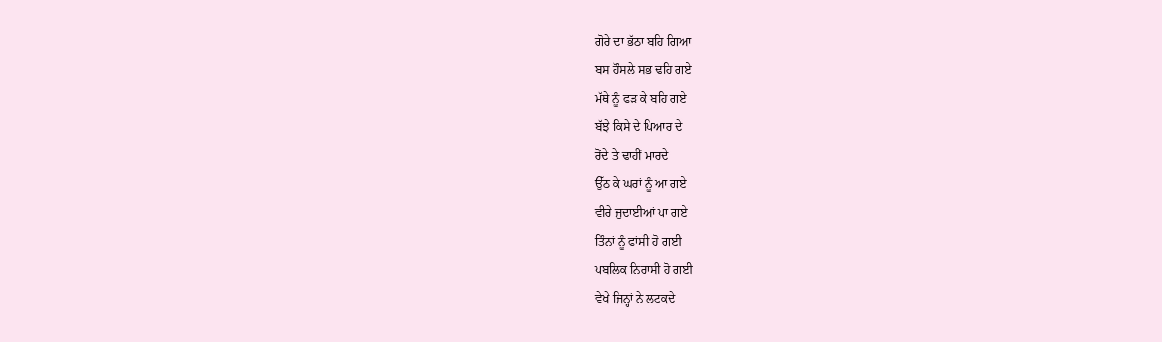ਗੋਰੇ ਦਾ ਭੱਠਾ ਬਹਿ ਗਿਆ
ਬਸ ਹੌਸਲੇ ਸਭ ਢਹਿ ਗਏ
ਮੱਥੇ ਨੂੰ ਫੜ ਕੇ ਬਹਿ ਗਏ
ਬੱਝੇ ਕਿਸੇ ਦੇ ਪਿਆਰ ਦੇ
ਰੋਂਦੇ ਤੇ ਢਾਹੀਂ ਮਾਰਦੇ
ਉੱਠ ਕੇ ਘਰਾਂ ਨੂੰ ਆ ਗਏ
ਵੀਰੇ ਜੁਦਾਈਆਂ ਪਾ ਗਏ
ਤਿੰਨਾਂ ਨੂੰ ਫਾਂਸੀ ਹੋ ਗਈ
ਪਬਲਿਕ ਨਿਰਾਸੀ ਹੋ ਗਈ
ਵੇਖੇ ਜਿਨ੍ਹਾਂ ਨੇ ਲਟਕਦੇ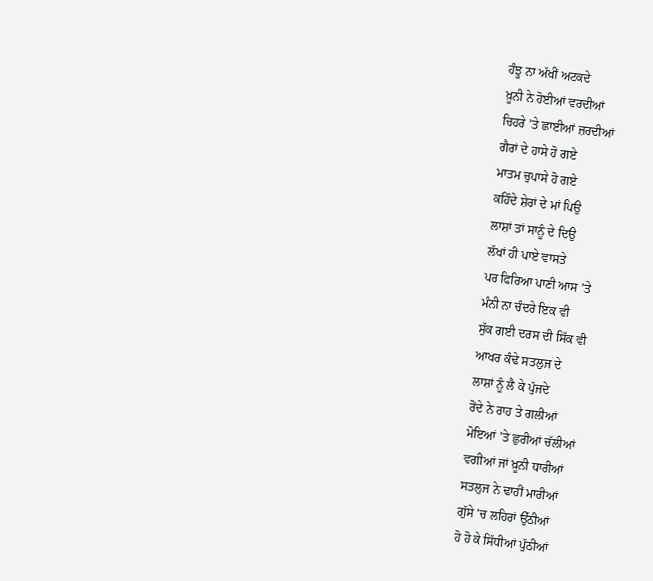ਹੰਝੂ ਨਾ ਅੱਖੀਂ ਅਟਕਦੇ
ਖ਼ੂਨੀ ਨੇ ਹੋਈਆਂ ਵਰਦੀਆਂ
ਚਿਹਰੇ ’ਤੇ ਛਾਈਆਂ ਜ਼ਰਦੀਆਂ
ਗੈਰਾਂ ਦੇ ਹਾਸੇ ਹੋ ਗਏ
ਮਾਤਮ ਚੁਪਾਸੇ ਹੋ ਗਏ
ਕਹਿੰਦੇ ਸ਼ੇਰਾਂ ਦੇ ਮਾਂ ਪਿਉ
ਲਾਸ਼ਾਂ ਤਾਂ ਸਾਨੂੰ ਦੇ ਦਿਉ
ਲੱਖਾਂ ਹੀ ਪਾਏ ਵਾਸਤੇ
ਪਰ ਫਿਰਿਆ ਪਾਣੀ ਆਸ ’ਤੇ
ਮੰਨੀ ਨਾ ਚੰਦਰੇ ਇਕ ਵੀ
ਸੁੱਕ ਗਈ ਦਰਸ ਦੀ ਸਿੱਕ ਵੀ
ਆਖਰ ਕੰਢੇ ਸਤਲੁਜ ਦੇ
ਲਾਸ਼ਾਂ ਨੂੰ ਲੈ ਕੇ ਪੁੱਜਦੇ
ਰੋਂਦੇ ਨੇ ਰਾਹ ਤੇ ਗਲੀਆਂ
ਮੋਇਆਂ ’ਤੇ ਛੁਰੀਆਂ ਚੱਲੀਆਂ
ਵਗੀਆਂ ਜਾਂ ਖ਼ੂਨੀ ਧਾਰੀਆਂ
ਸਤਲੁਜ ਨੇ ਢਾਹੀਂ ਮਾਰੀਆਂ
ਗੁੱਸੇ ’ਚ ਲਹਿਰਾਂ ਉੱਠੀਆਂ
ਹੋ ਹੋ ਕੇ ਸਿੱਧੀਆਂ ਪੁੱਠੀਆਂ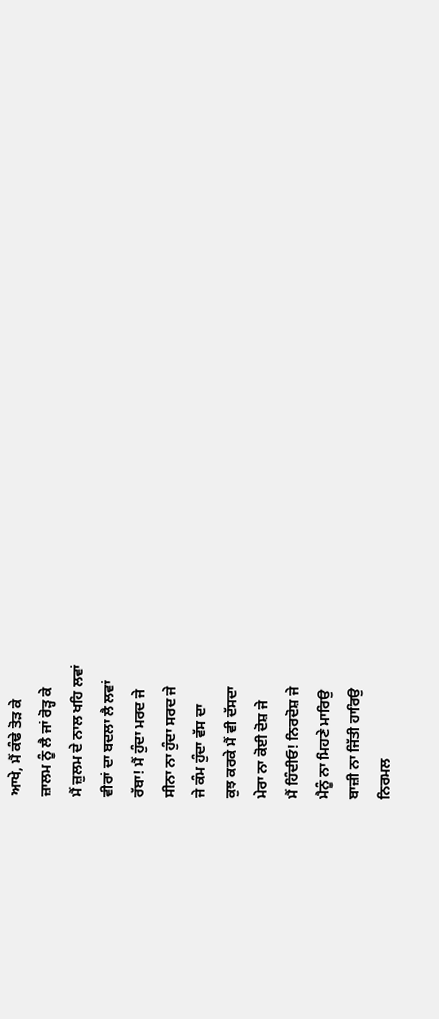ਆਖੇ, ਮੈਂ ਕੰਢੇ ਤੋੜ ਕੇ
ਜ਼ਾਲਮ ਨੂੰ ਲੈ ਜਾਂ ਰੋੜ੍ਹ ਕੇ
ਮੈਂ ਜ਼ੁਲਮ ਦੇ ਨਾਲ ਖਹਿ ਲਵਾਂ
ਵੀਰਾਂ ਦਾ ਬਦਲਾ ਲੈ ਲਵਾਂ
ਰੱਬਾ! ਮੈਂ ਹੁੰਦਾ ਮਰਦ ਜੇ
ਸੀਨਾ ਨਾ ਹੁੰਦਾ ਸਰਦ ਜੇ
ਜੇ ਕੰਮ ਹੁੰਦਾ ਵੱਸ ਦਾ
ਕੁਝ ਕਰਕੇ ਮੈਂ ਵੀ ਦੱਸਦਾ
ਮੇਰਾ ਨਾ ਕੋਈ ਦੋਸ਼ ਜੇ
ਮੈਂ ਹਿੰਦੀਓ! ਨਿਰਦੋਸ਼ ਜੇ
ਮੈਨੂੰ ਨਾ ਮਿਹਣੇ ਮਾਰਿਉ
ਬਾਜ਼ੀ ਨਾ ਜਿੱਤੀ ਹਾਰਿਉ
ਨਿਰਮਲ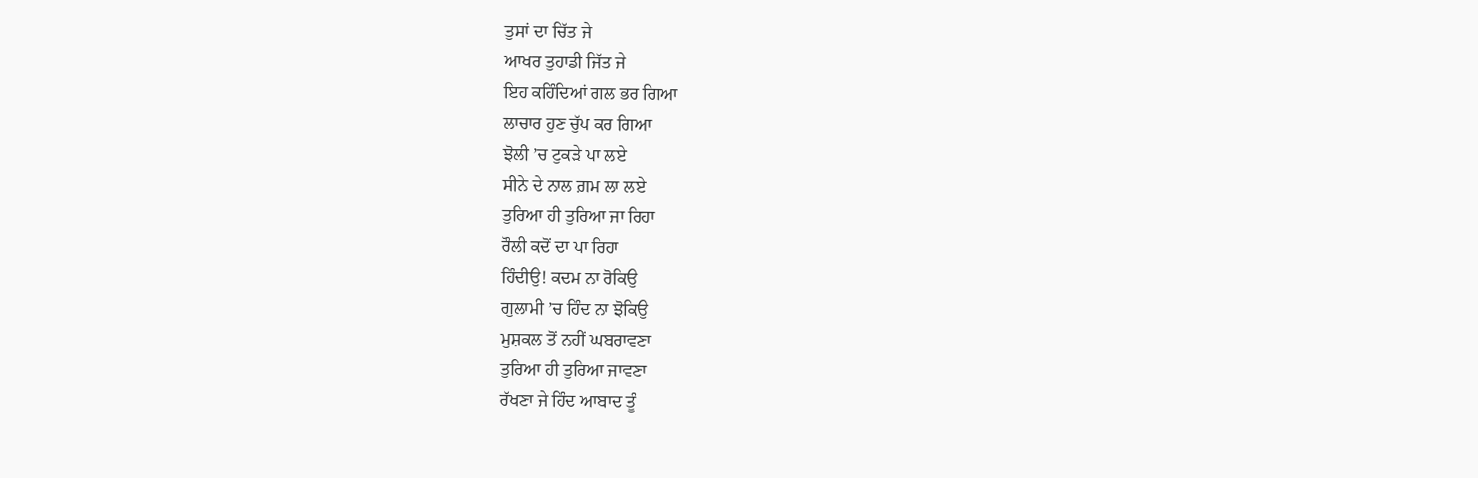ਤੁਸਾਂ ਦਾ ਚਿੱਤ ਜੇ
ਆਖਰ ਤੁਹਾਡੀ ਜਿੱਤ ਜੇ
ਇਹ ਕਹਿੰਦਿਆਂ ਗਲ ਭਰ ਗਿਆ
ਲਾਚਾਰ ਹੁਣ ਚੁੱਪ ਕਰ ਗਿਆ
ਝੋਲੀ ’ਚ ਟੁਕੜੇ ਪਾ ਲਏ
ਸੀਨੇ ਦੇ ਨਾਲ ਗ਼ਮ ਲਾ ਲਏ
ਤੁਰਿਆ ਹੀ ਤੁਰਿਆ ਜਾ ਰਿਹਾ
ਰੌਲੀ ਕਦੋਂ ਦਾ ਪਾ ਰਿਹਾ
ਹਿੰਦੀਉ! ਕਦਮ ਨਾ ਰੋਕਿਉ
ਗੁਲਾਮੀ ’ਚ ਹਿੰਦ ਨਾ ਝੋਕਿਉ
ਮੁਸ਼ਕਲ ਤੋਂ ਨਹੀਂ ਘਬਰਾਵਣਾ
ਤੁਰਿਆ ਹੀ ਤੁਰਿਆ ਜਾਵਣਾ
ਰੱਖਣਾ ਜੇ ਹਿੰਦ ਆਬਾਦ ਤੂੰ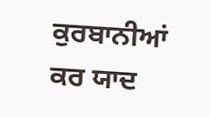ਕੁਰਬਾਨੀਆਂ ਕਰ ਯਾਦ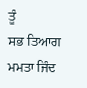ਤੂੰ
ਸਭ ਤਿਆਗ ਮਮਤਾ ਜਿੰਦ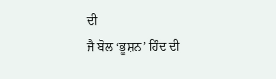ਦੀ
ਜੈ ਬੋਲ ‘ਭੂਸ਼ਨ’ ਹਿੰਦ ਦੀ